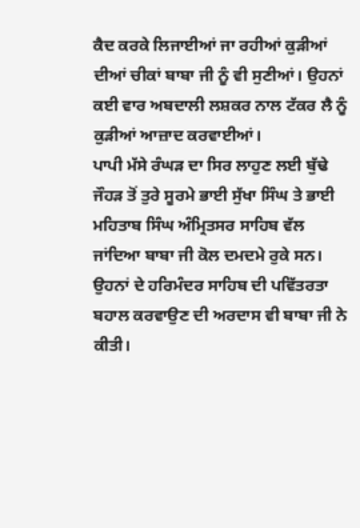ਕੈਦ ਕਰਕੇ ਲਿਜਾਈਆਂ ਜਾ ਰਹੀਆਂ ਕੁੜੀਆਂ ਦੀਆਂ ਚੀਕਾਂ ਬਾਬਾ ਜੀ ਨੂੰ ਵੀ ਸੁਣੀਆਂ। ਉਹਨਾਂ ਕਈ ਵਾਰ ਅਬਦਾਲੀ ਲਸ਼ਕਰ ਨਾਲ ਟੱਕਰ ਲੈ ਨੂੰ ਕੁੜੀਆਂ ਆਜ਼ਾਦ ਕਰਵਾਈਆਂ।
ਪਾਪੀ ਮੱਸੇ ਰੰਘੜ ਦਾ ਸਿਰ ਲਾਹੁਣ ਲਈ ਬੁੱਢੇ ਜੌਹੜ ਤੋਂ ਤੁਰੇ ਸੂਰਮੇ ਭਾਈ ਸੁੱਖਾ ਸਿੰਘ ਤੇ ਭਾਈ ਮਹਿਤਾਬ ਸਿੰਘ ਅੰਮ੍ਰਿਤਸਰ ਸਾਹਿਬ ਵੱਲ ਜਾਂਦਿਆ ਬਾਬਾ ਜੀ ਕੋਲ ਦਮਦਮੇ ਰੁਕੇ ਸਨ। ਉਹਨਾਂ ਦੇ ਹਰਿਮੰਦਰ ਸਾਹਿਬ ਦੀ ਪਵਿੱਤਰਤਾ ਬਹਾਲ ਕਰਵਾਉਣ ਦੀ ਅਰਦਾਸ ਵੀ ਬਾਬਾ ਜੀ ਨੇ ਕੀਤੀ।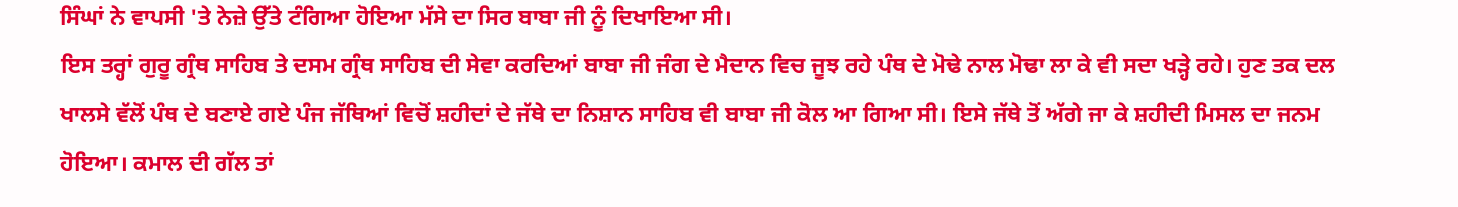ਸਿੰਘਾਂ ਨੇ ਵਾਪਸੀ 'ਤੇ ਨੇਜ਼ੇ ਉੱਤੇ ਟੰਗਿਆ ਹੋਇਆ ਮੱਸੇ ਦਾ ਸਿਰ ਬਾਬਾ ਜੀ ਨੂੰ ਦਿਖਾਇਆ ਸੀ।
ਇਸ ਤਰ੍ਹਾਂ ਗੁਰੂ ਗ੍ਰੰਥ ਸਾਹਿਬ ਤੇ ਦਸਮ ਗ੍ਰੰਥ ਸਾਹਿਬ ਦੀ ਸੇਵਾ ਕਰਦਿਆਂ ਬਾਬਾ ਜੀ ਜੰਗ ਦੇ ਮੈਦਾਨ ਵਿਚ ਜੂਝ ਰਹੇ ਪੰਥ ਦੇ ਮੋਢੇ ਨਾਲ ਮੋਢਾ ਲਾ ਕੇ ਵੀ ਸਦਾ ਖੜ੍ਹੇ ਰਹੇ। ਹੁਣ ਤਕ ਦਲ ਖਾਲਸੇ ਵੱਲੋਂ ਪੰਥ ਦੇ ਬਣਾਏ ਗਏ ਪੰਜ ਜੱਥਿਆਂ ਵਿਚੋਂ ਸ਼ਹੀਦਾਂ ਦੇ ਜੱਥੇ ਦਾ ਨਿਸ਼ਾਨ ਸਾਹਿਬ ਵੀ ਬਾਬਾ ਜੀ ਕੋਲ ਆ ਗਿਆ ਸੀ। ਇਸੇ ਜੱਥੇ ਤੋਂ ਅੱਗੇ ਜਾ ਕੇ ਸ਼ਹੀਦੀ ਮਿਸਲ ਦਾ ਜਨਮ ਹੋਇਆ। ਕਮਾਲ ਦੀ ਗੱਲ ਤਾਂ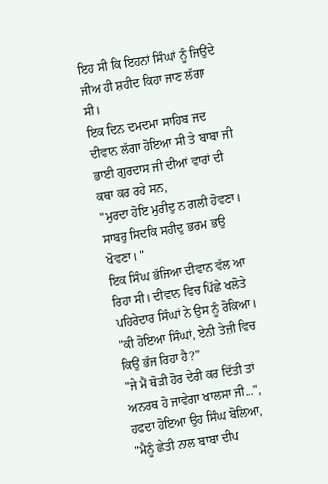ਇਹ ਸੀ ਕਿ ਇਹਨਾਂ ਸਿੰਘਾਂ ਨੂੰ ਜਿਉਂਦੇ ਜੀਅ ਹੀ ਸ਼ਹੀਦ ਕਿਹਾ ਜਾਣ ਲੱਗਾ ਸੀ।
ਇਕ ਦਿਨ ਦਮਦਮਾ ਸਾਹਿਬ ਜਦ ਦੀਵਾਨ ਲੱਗਾ ਹੋਇਆ ਸੀ ਤੇ ਬਾਬਾ ਜੀ ਭਾਈ ਗੁਰਦਾਸ ਜੀ ਦੀਆਂ ਵਾਰਾਂ ਦੀ ਕਥਾ ਕਰ ਰਹੇ ਸਨ,
"ਮੁਰਦਾ ਹੋਇ ਮੁਰੀਦੁ ਨ ਗਲੀ ਹੋਵਣਾ।
ਸਾਬਰੁ ਸਿਦਕਿ ਸਹੀਦੁ ਭਰਮ ਭਉ ਖੋਵਣਾ। "
ਇਕ ਸਿੰਘ ਭੱਜਿਆ ਦੀਵਾਨ ਵੱਲ ਆ ਰਿਹਾ ਸੀ। ਦੀਵਾਨ ਵਿਚ ਪਿੱਛੇ ਖਲੋਤੇ ਪਹਿਰੇਦਾਰ ਸਿੰਘਾਂ ਨੇ ਉਸ ਨੂੰ ਰੋਕਿਆ।
"ਕੀ ਹੋਇਆ ਸਿੰਘਾਂ, ਏਨੀ ਤੇਜ਼ੀ ਵਿਚ ਕਿਉਂ ਭੱਜ ਰਿਹਾ ਹੈ?”
"ਜੇ ਮੈਂ ਥੋੜੀ ਹੋਰ ਦੇਰੀ ਕਰ ਦਿੱਤੀ ਤਾਂ ਅਨਰਥ ਹੋ ਜਾਵੇਗਾ ਖਾਲਸਾ ਜੀ...", ਹਫਦਾ ਹੋਇਆ ਉਹ ਸਿੰਘ ਬੋਲਿਆ, "ਮੈਨੂੰ ਛੇਤੀ ਨਾਲ ਬਾਬਾ ਦੀਪ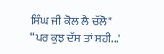ਸਿੰਘ ਜੀ ਕੋਲ ਲੈ ਚੱਲੋ"
“ਪਰ ਕੁਝ ਦੱਸ ਤਾਂ ਸਹੀ...'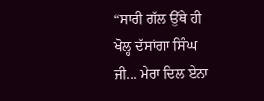“ਸਾਰੀ ਗੱਲ ਉੱਥੇ ਹੀ ਖੋਲ੍ਹ ਦੱਸਾਂਗਾ ਸਿੰਘ ਜੀ... ਮੇਰਾ ਦਿਲ ਏਨਾ